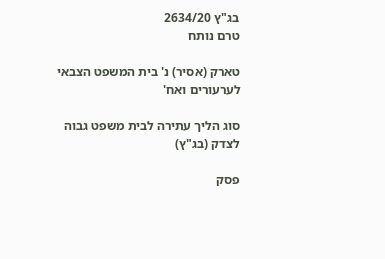בג"ץ 2634/20
טרם נותח

טארק (אסיר) נ' בית המשפט הצבאי לערעורים ואח'

סוג הליך עתירה לבית משפט גבוה לצדק (בג"ץ)

פסק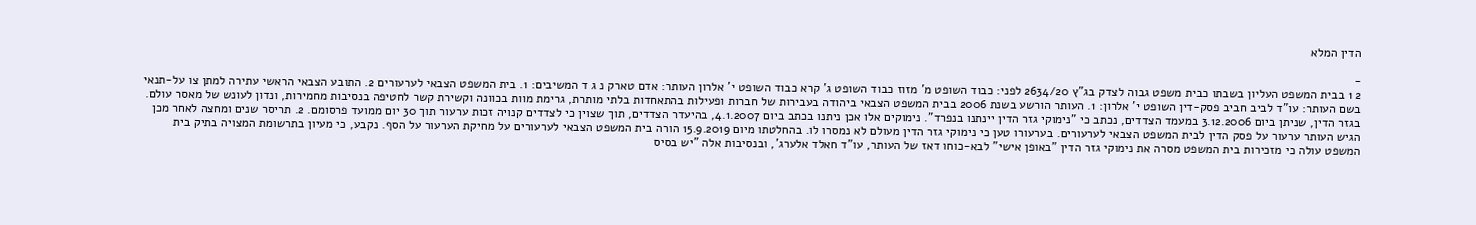הדין המלא

-
2 1 בבית המשפט העליון בשבתו כבית משפט גבוה לצדק בג"ץ 2634/20 לפני: כבוד השופט מ' מזוז כבוד השופט ג' קרא כבוד השופט י' אלרון העותר: אדם טארק נ ג ד המשיבים: 1. בית המשפט הצבאי לערעורים 2. התובע הצבאי הראשי עתירה למתן צו על-תנאי בשם העותר: עו"ד לביב חביב פסק-דין השופט י' אלרון: 1. העותר הורשע בשנת 2006 בבית המשפט הצבאי ביהודה בעבירות של חברות ופעילות בהתאחדות בלתי מותרת, גרימת מוות בכוונה וקשירת קשר לחטיפה בנסיבות מחמירות, ונדון לעונש של מאסר עולם. בגזר הדין, שניתן ביום 3.12.2006 במעמד הצדדים, נכתב כי "נימוקי גזר הדין יינתנו בנפרד". נימוקים אלו אכן ניתנו בכתב ביום 4.1.2007, בהיעדר הצדדים, תוך שצוין כי לצדדים קנויה זכות ערעור תוך 30 יום ממועד פרסומם. 2. תריסר שנים ומחצה לאחר מכן הגיש העותר ערעור על פסק הדין לבית המשפט הצבאי לערעורים. בערעורו טען כי נימוקי גזר הדין מעולם לא נמסרו לו. בהחלטתו מיום 15.9.2019 הורה בית המשפט הצבאי לערעורים על מחיקת הערעור על הסף. נקבע, כי מעיון בתרשומת המצויה בתיק בית המשפט עולה כי מזכירות בית המשפט מסרה את נימוקי גזר הדין "באופן אישי" לבא-כוחו דאז של העותר, עו"ד חאלד אלערג', ובנסיבות אלה "יש בסיס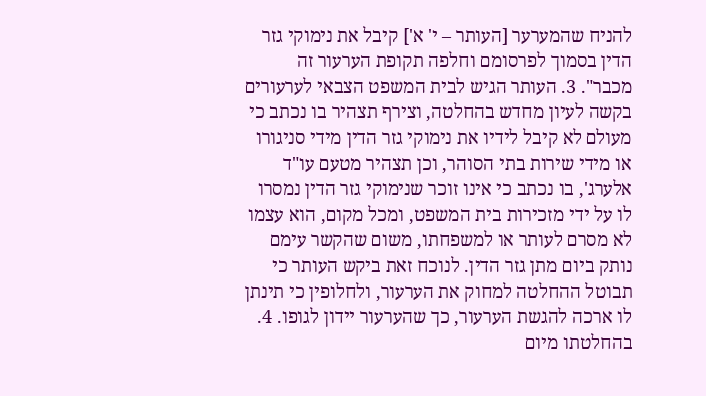להניח שהמערער [העותר – י' א'] קיבל את נימוקי גזר הדין בסמוך לפרסומם וחלפה תקופת הערעור זה מכבר". 3. העותר הגיש לבית המשפט הצבאי לערעורים בקשה לעיון מחדש בהחלטה, וצירף תצהיר בו נכתב כי מעולם לא קיבל לידיו את נימוקי גזר הדין מידי סניגורו או מידי שירות בתי הסוהר, וכן תצהיר מטעם עו"ד אלערג', בו נכתב כי אינו זוכר שנימוקי גזר הדין נמסרו לו על ידי מזכירות בית המשפט, ומכל מקום, הוא עצמו לא מסרם לעותר או למשפחתו, משום שהקשר עימם נותק ביום מתן גזר הדין. לנוכח זאת ביקש העותר כי תבוטל ההחלטה למחוק את הערעור, ולחלופין כי תינתן לו ארכה להגשת הערעור, כך שהערעור יידון לגופו. 4. בהחלטתו מיום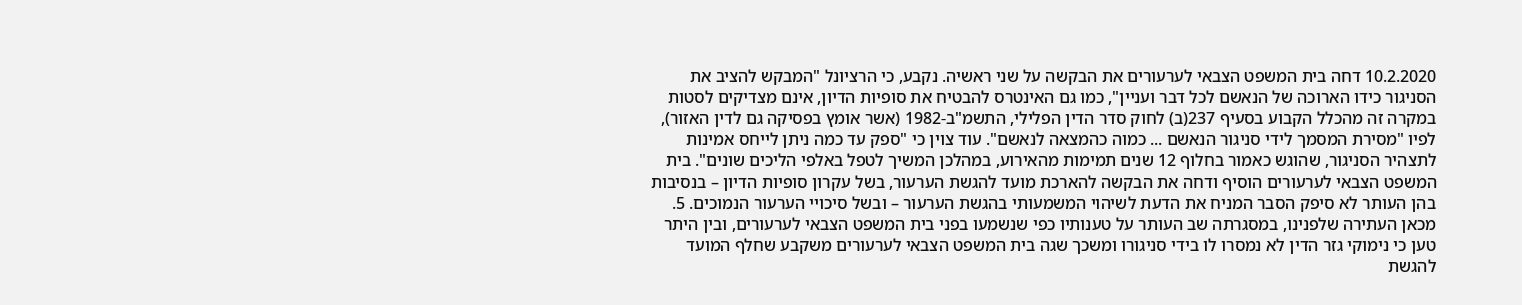10.2.2020 דחה בית המשפט הצבאי לערעורים את הבקשה על שני ראשיה. נקבע, כי הרציונל "המבקש להציב את הסניגור כידו הארוכה של הנאשם לכל דבר ועניין", כמו גם האינטרס להבטיח את סופיות הדיון, אינם מצדיקים לסטות במקרה זה מהכלל הקבוע בסעיף 237(ב) לחוק סדר הדין הפלילי, התשמ"ב-1982 (אשר אומץ בפסיקה גם לדין האזור), לפיו "מסירת המסמך לידי סניגור הנאשם ... כמוה כהמצאה לנאשם". עוד צוין כי "ספק עד כמה ניתן לייחס אמינות לתצהיר הסניגור, שהוגש כאמור בחלוף 12 שנים תמימות מהאירוע, במהלכן המשיך לטפל באלפי הליכים שונים". בית המשפט הצבאי לערעורים הוסיף ודחה את הבקשה להארכת מועד להגשת הערעור, בשל עקרון סופיות הדיון – בנסיבות בהן העותר לא סיפק הסבר המניח את הדעת לשיהוי המשמעותי בהגשת הערעור – ובשל סיכויי הערעור הנמוכים. 5. מכאן העתירה שלפנינו, במסגרתה שב העותר על טענותיו כפי שנשמעו בפני בית המשפט הצבאי לערעורים, ובין היתר טען כי נימוקי גזר הדין לא נמסרו לו בידי סניגורו ומשכך שגה בית המשפט הצבאי לערעורים משקבע שחלף המועד להגשת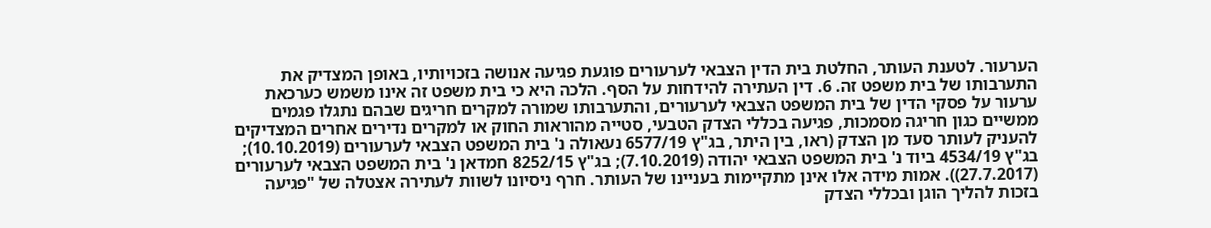הערעור. לטענת העותר, החלטת בית הדין הצבאי לערעורים פוגעת פגיעה אנושה בזכויותיו, באופן המצדיק את התערבותו של בית משפט זה. 6. דין העתירה להידחות על הסף. הלכה היא כי בית משפט זה אינו משמש כערכאת ערעור על פסקי הדין של בית המשפט הצבאי לערעורים, והתערבותו שמורה למקרים חריגים שבהם נתגלו פגמים ממשיים כגון חריגה מסמכות, פגיעה בכללי הצדק הטבעי, סטייה מהוראות החוק או למקרים נדירים אחרים המצדיקים להעניק לעותר סעד מן הצדק (ראו, בין היתר, בג"ץ 6577/19 נעאולה נ' בית המשפט הצבאי לערעורים (10.10.2019); בג"ץ 4534/19 ביוד נ' בית המשפט הצבאי יהודה (7.10.2019); בג"ץ 8252/15 חמדאן נ' בית המשפט הצבאי לערעורים (27.7.2017)). אמות מידה אלו אינן מתקיימות בעניינו של העותר. חרף ניסיונו לשוות לעתירה אצטלה של "פגיעה בזכות להליך הוגן ובכללי הצדק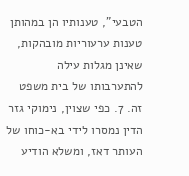הטבעי", טענותיו הן במהותן טענות ערעוריות מובהקות, שאינן מגלות עילה להתערבותו של בית משפט זה. 7. כפי שצוין, נימוקי גזר הדין נמסרו לידי בא-כוחו של העותר דאז, ומשלא הודיע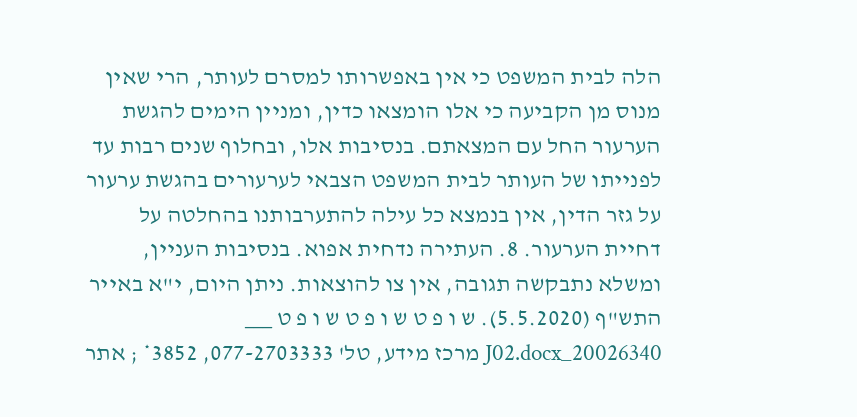הלה לבית המשפט כי אין באפשרותו למסרם לעותר, הרי שאין מנוס מן הקביעה כי אלו הומצאו כדין, ומניין הימים להגשת הערעור החל עם המצאתם. בנסיבות אלו, ובחלוף שנים רבות עד לפנייתו של העותר לבית המשפט הצבאי לערעורים בהגשת ערעור על גזר הדין, אין בנמצא כל עילה להתערבותנו בהחלטה על דחיית הערעור. 8. העתירה נדחית אפוא. בנסיבות העניין, ומשלא נתבקשה תגובה, אין צו להוצאות. ניתן היום, י"א באייר התש"ף (5.5.2020). ש ו פ ט ש ו פ ט ש ו פ ט ___ 20026340_J02.docx מרכז מידע, טל' 077-2703333, 3852* ; אתר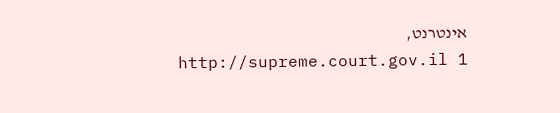אינטרנט, http://supreme.court.gov.il 1